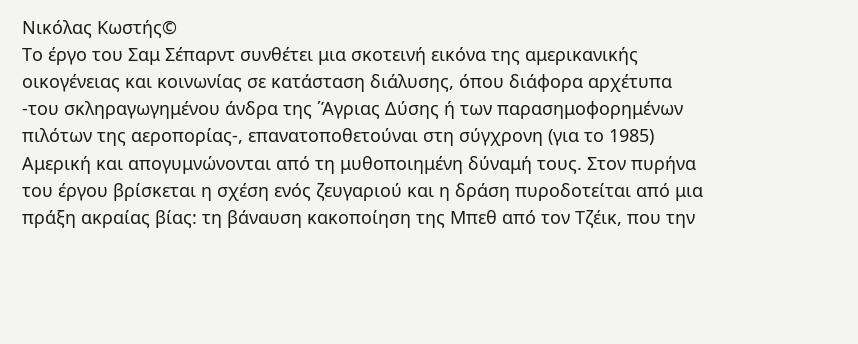Νικόλας Κωστής©
Το έργο του Σαμ Σέπαρντ συνθέτει μια σκοτεινή εικόνα της αμερικανικής οικογένειας και κοινωνίας σε κατάσταση διάλυσης, όπου διάφορα αρχέτυπα -του σκληραγωγημένου άνδρα της ΄Άγριας Δύσης ή των παρασημοφορημένων πιλότων της αεροπορίας-, επανατοποθετούναι στη σύγχρονη (για το 1985) Αμερική και απογυμνώνονται από τη μυθοποιημένη δύναμή τους. Στον πυρήνα του έργου βρίσκεται η σχέση ενός ζευγαριού και η δράση πυροδοτείται από μια πράξη ακραίας βίας: τη βάναυση κακοποίηση της Μπεθ από τον Τζέικ, που την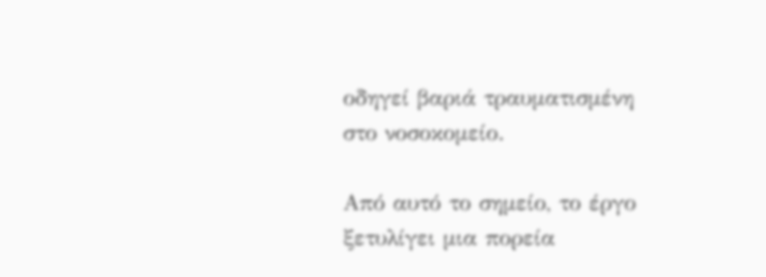οδηγεί βαριά τραυματισμένη στο νοσοκομείο.

Από αυτό το σημείο, το έργο ξετυλίγει μια πορεία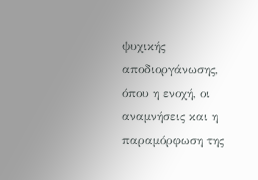ψυχικής αποδιοργάνωσης, όπου η ενοχή, οι αναμνήσεις και η παραμόρφωση της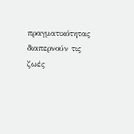πραγματικότητας διαπερνούν τις ζωές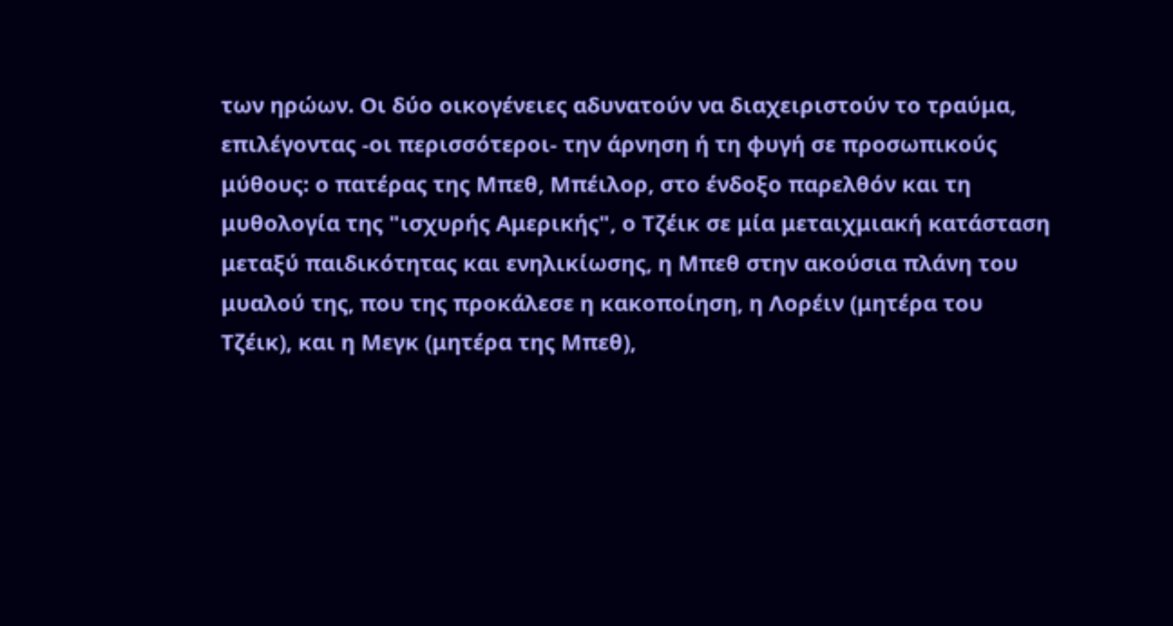των ηρώων. Οι δύο οικογένειες αδυνατούν να διαχειριστούν το τραύμα, επιλέγοντας -οι περισσότεροι- την άρνηση ή τη φυγή σε προσωπικούς μύθους: ο πατέρας της Μπεθ, Μπέιλορ, στο ένδοξο παρελθόν και τη μυθολογία της "ισχυρής Αμερικής", ο Τζέικ σε μία μεταιχμιακή κατάσταση μεταξύ παιδικότητας και ενηλικίωσης, η Μπεθ στην ακούσια πλάνη του μυαλού της, που της προκάλεσε η κακοποίηση, η Λορέιν (μητέρα του Τζέικ), και η Μεγκ (μητέρα της Μπεθ),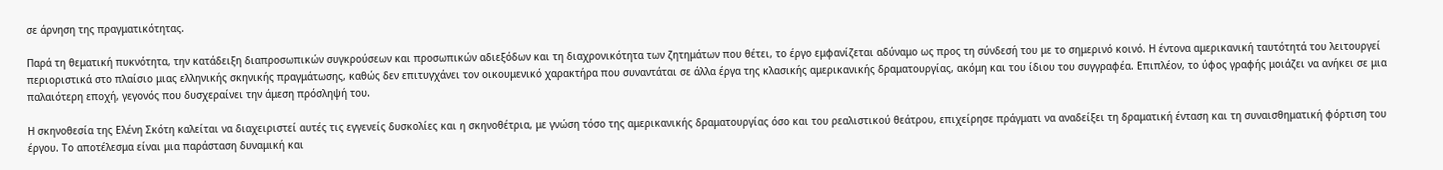σε άρνηση της πραγματικότητας.

Παρά τη θεματική πυκνότητα, την κατάδειξη διαπροσωπικών συγκρούσεων και προσωπικών αδιεξόδων και τη διαχρονικότητα των ζητημάτων που θέτει, το έργο εμφανίζεται αδύναμο ως προς τη σύνδεσή του με το σημερινό κοινό. Η έντονα αμερικανική ταυτότητά του λειτουργεί περιοριστικά στο πλαίσιο μιας ελληνικής σκηνικής πραγμάτωσης, καθώς δεν επιτυγχάνει τον οικουμενικό χαρακτήρα που συναντάται σε άλλα έργα της κλασικής αμερικανικής δραματουργίας, ακόμη και του ίδιου του συγγραφέα. Επιπλέον, το ύφος γραφής μοιάζει να ανήκει σε μια παλαιότερη εποχή, γεγονός που δυσχεραίνει την άμεση πρόσληψή του.

Η σκηνοθεσία της Ελένη Σκότη καλείται να διαχειριστεί αυτές τις εγγενείς δυσκολίες και η σκηνοθέτρια, με γνώση τόσο της αμερικανικής δραματουργίας όσο και του ρεαλιστικού θεάτρου, επιχείρησε πράγματι να αναδείξει τη δραματική ένταση και τη συναισθηματική φόρτιση του έργου. Το αποτέλεσμα είναι μια παράσταση δυναμική και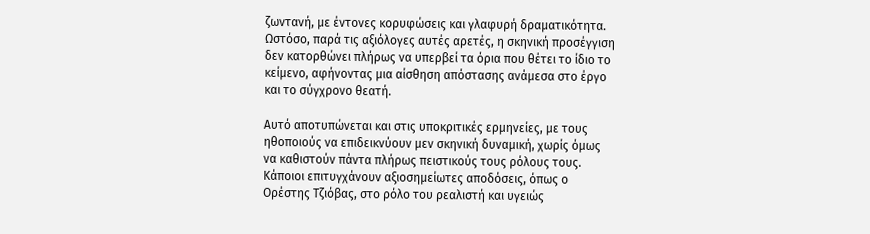ζωντανή, με έντονες κορυφώσεις και γλαφυρή δραματικότητα. Ωστόσο, παρά τις αξιόλογες αυτές αρετές, η σκηνική προσέγγιση δεν κατορθώνει πλήρως να υπερβεί τα όρια που θέτει το ίδιο το κείμενο, αφήνοντας μια αίσθηση απόστασης ανάμεσα στο έργο και το σύγχρονο θεατή.

Αυτό αποτυπώνεται και στις υποκριτικές ερμηνείες, με τους ηθοποιούς να επιδεικνύουν μεν σκηνική δυναμική, χωρίς όμως να καθιστούν πάντα πλήρως πειστικούς τους ρόλους τους. Κάποιοι επιτυγχάνουν αξιοσημείωτες αποδόσεις, όπως ο Ορέστης Τζιόβας, στο ρόλο του ρεαλιστή και υγειώς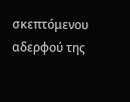σκεπτόμενου αδερφού της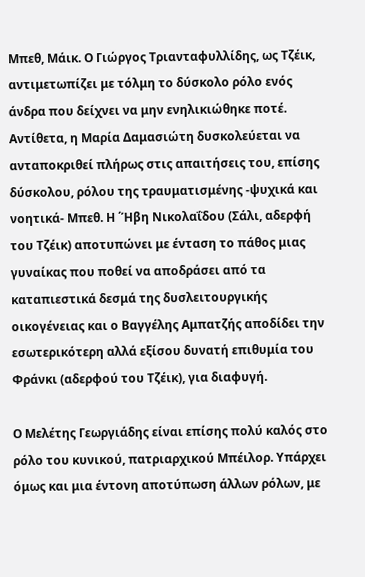Μπεθ, Μάικ. Ο Γιώργος Τριανταφυλλίδης, ως Τζέικ, αντιμετωπίζει με τόλμη το δύσκολο ρόλο ενός άνδρα που δείχνει να μην ενηλικιώθηκε ποτέ. Αντίθετα, η Μαρία Δαμασιώτη δυσκολεύεται να ανταποκριθεί πλήρως στις απαιτήσεις του, επίσης δύσκολου, ρόλου της τραυματισμένης -ψυχικά και νοητικά- Μπεθ. Η ΄Ήβη Νικολαΐδου (Σάλι, αδερφή του Τζέικ) αποτυπώνει με ένταση το πάθος μιας γυναίκας που ποθεί να αποδράσει από τα καταπιεστικά δεσμά της δυσλειτουργικής οικογένειας και ο Βαγγέλης Αμπατζής αποδίδει την εσωτερικότερη αλλά εξίσου δυνατή επιθυμία του Φράνκι (αδερφού του Τζέικ), για διαφυγή.

Ο Μελέτης Γεωργιάδης είναι επίσης πολύ καλός στο ρόλο του κυνικού, πατριαρχικού Μπέιλορ. Υπάρχει όμως και μια έντονη αποτύπωση άλλων ρόλων, με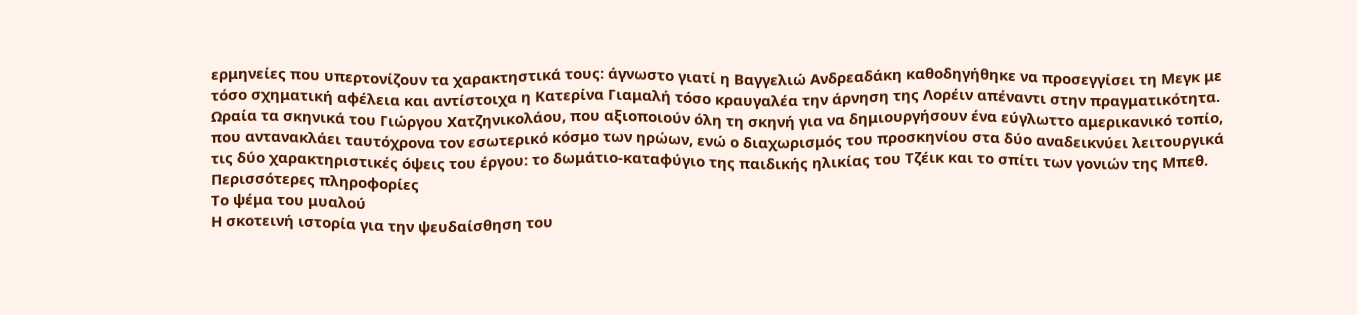ερμηνείες που υπερτονίζουν τα χαρακτηστικά τους: άγνωστο γιατί η Βαγγελιώ Ανδρεαδάκη καθοδηγήθηκε να προσεγγίσει τη Μεγκ με τόσο σχηματική αφέλεια και αντίστοιχα η Κατερίνα Γιαμαλή τόσο κραυγαλέα την άρνηση της Λορέιν απέναντι στην πραγματικότητα. Ωραία τα σκηνικά του Γιώργου Χατζηνικολάου, που αξιοποιούν όλη τη σκηνή για να δημιουργήσουν ένα εύγλωττο αμερικανικό τοπίο, που αντανακλάει ταυτόχρονα τον εσωτερικό κόσμο των ηρώων, ενώ ο διαχωρισμός του προσκηνίου στα δύο αναδεικνύει λειτουργικά τις δύο χαρακτηριστικές όψεις του έργου: το δωμάτιο-καταφύγιο της παιδικής ηλικίας του Τζέικ και το σπίτι των γονιών της Μπεθ.
Περισσότερες πληροφορίες
Το ψέμα του μυαλού
Η σκοτεινή ιστορία για την ψευδαίσθηση του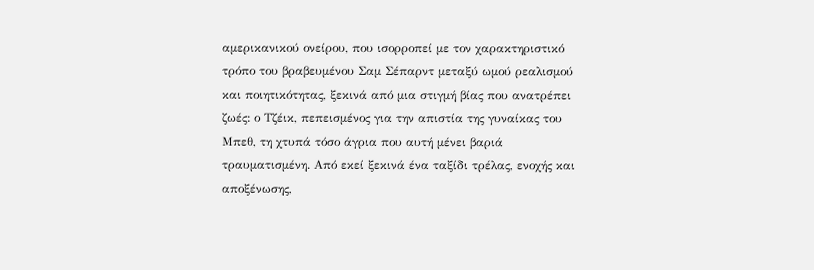αμερικανικού ονείρου, που ισορροπεί με τον χαρακτηριστικό τρόπο του βραβευμένου Σαμ Σέπαρντ μεταξύ ωμού ρεαλισμού και ποιητικότητας, ξεκινά από μια στιγμή βίας που ανατρέπει ζωές: ο Τζέικ, πεπεισμένος για την απιστία της γυναίκας του Μπεθ, τη χτυπά τόσο άγρια που αυτή μένει βαριά τραυματισμένη. Από εκεί ξεκινά ένα ταξίδι τρέλας, ενοχής και αποξένωσης,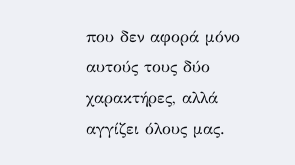που δεν αφορά μόνο αυτούς τους δύο χαρακτήρες, αλλά αγγίζει όλους μας.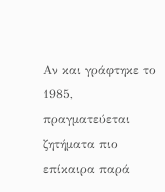Αν και γράφτηκε το 1985, πραγματεύεται ζητήματα πιο επίκαιρα παρά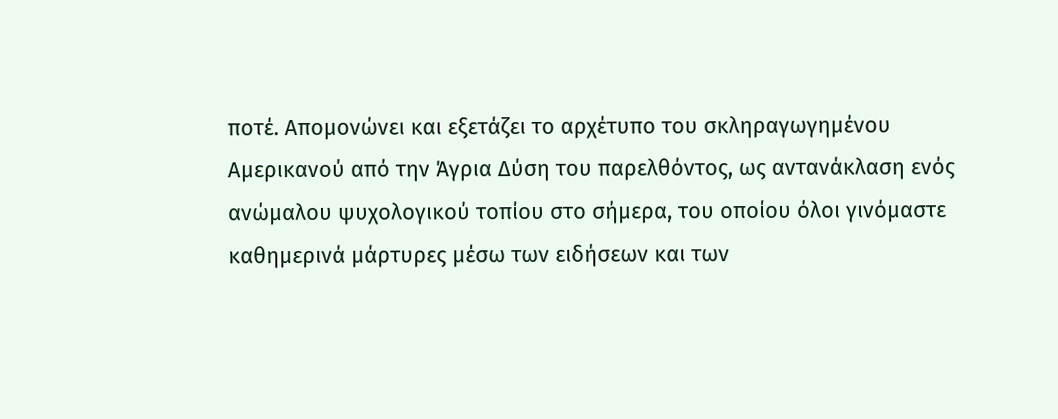ποτέ. Απομονώνει και εξετάζει το αρχέτυπο του σκληραγωγημένου Αμερικανού από την Άγρια Δύση του παρελθόντος, ως αντανάκλαση ενός ανώμαλου ψυχολογικού τοπίου στο σήμερα, του οποίου όλοι γινόμαστε καθημερινά μάρτυρες μέσω των ειδήσεων και των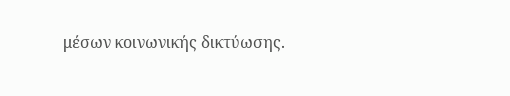μέσων κοινωνικής δικτύωσης.